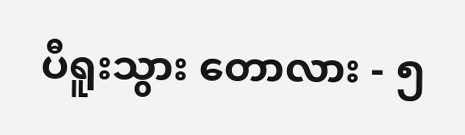ပီရူးသွား ‌တောလား - ၅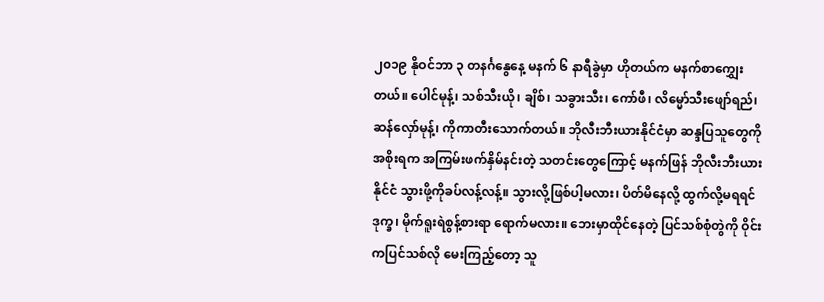၂၀၁၉ နိုဝင်ဘာ ၃ တနင်္ဂနွေနေ့ မနက် ၆ နာရီခွဲမှာ ဟိုတယ်က မနက်စာကျွှေးတယ်။ ပေါင်မုန့်၊ သစ်သီးယို၊ ချိစ်၊ သခွားသီး၊ ကော်ဖီ၊ လိမ္မော်သီးဖျော်ရည်၊ ဆန်လှော်မုန့်၊ ကိုကာတီးသောက်တယ်။ ဘိုလီးဘီးယားနိုင်ငံမှာ ဆန္ဒပြသူတွေကို အစိုးရက အကြမ်းဖက်နှိမ်နင်းတဲ့ သတင်းတွေကြောင့် မနက်ဖြန် ဘိုလီးဘီးယားနိုင်ငံ သွားဖို့ကိုခပ်လန့်လန့်။ သွားလို့ဖြစ်ပါ့မလား၊ ပိတ်မိနေလို့ ထွက်လို့မရရင်ဒုက္ခ၊ မိုက်ရူးရဲစွန့်စားရာ ရောက်မလား။ ဘေးမှာထိုင်နေတဲ့ ပြင်သစ်စုံတွဲကို ဝိုင်းကပြင်သစ်လို မေးကြည့်တော့ သူ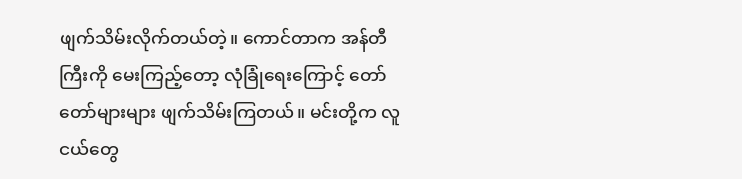ဖျက်သိမ်းလိုက်တယ်တဲ့။ ကောင်တာက အန်တီကြီးကို မေးကြည့်တော့ လုံခြုံရေးကြောင့် တော်တော်များများ ဖျက်သိမ်းကြတယ်။ မင်းတို့က လူငယ်တွေ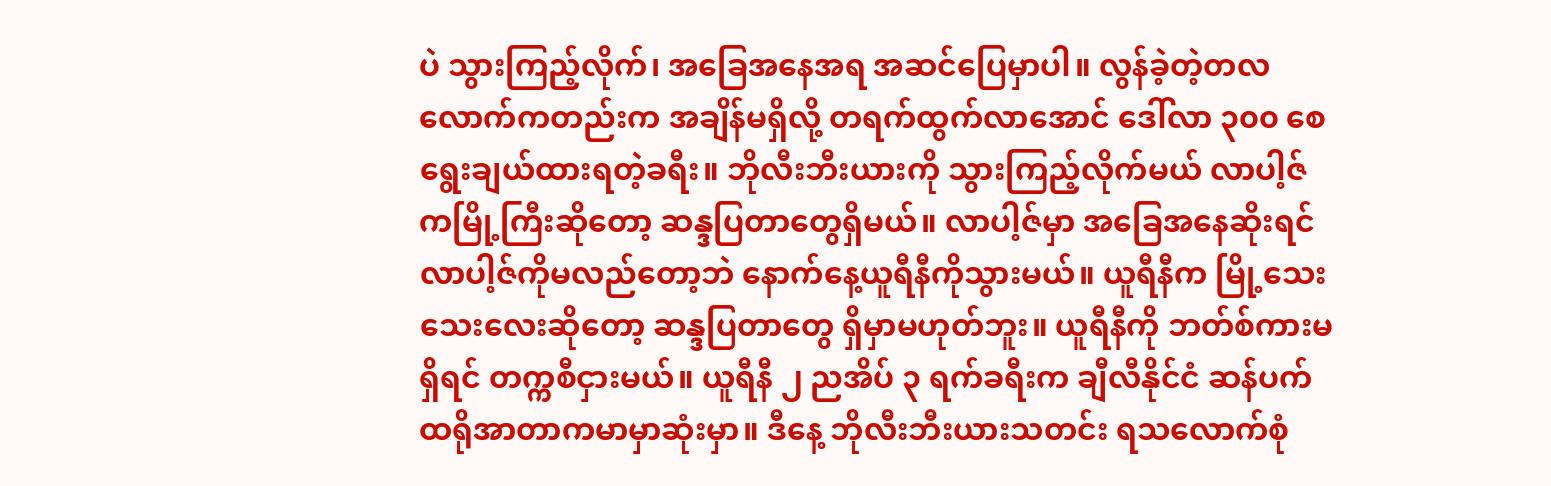ပဲ သွားကြည့်လိုက်၊ အခြေအနေအရ အဆင်ပြေမှာပါ။ လွန်ခဲ့တဲ့တလလောက်ကတည်းက အချိန်မရှိလို့ တရက်ထွက်လာအောင် ဒေါ်လာ ၃၀၀ စေ ရွေးချယ်ထားရတဲ့ခရီး။ ဘိုလီးဘီးယားကို သွားကြည့်လိုက်မယ် လာပါ့ဇ်ကမြို့ကြီးဆိုတော့ ဆန္ဒပြတာတွေရှိမယ်။ လာပါ့ဇ်မှာ အခြေအနေဆိုးရင် လာပါ့ဇ်ကိုမလည်တော့ဘဲ နောက်နေ့ယူရီနီကိုသွားမယ်။ ယူရီနီက မြို့သေးသေးလေးဆိုတော့ ဆန္ဒပြတာတွေ ရှိမှာမဟုတ်ဘူး။ ယူရီနီကို ဘတ်စ်ကားမရှိရင် တက္ကစီငှားမယ်။ ယူရီနီ ၂ ညအိပ် ၃ ရက်ခရီးက ချီလီနိုင်ငံ ဆန်ပက်ထရိုအာတာကမာမှာဆုံးမှာ။ ဒီနေ့ ဘိုလီးဘီးယားသတင်း ရသလောက်စုံ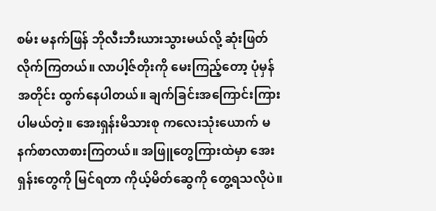စမ်း မနက်ဖြန် ဘိုလီးဘီးယားသွားမယ်လို့ ဆုံးဖြတ်လိုက်ကြတယ်။ လာပါ့ဇ်တိုးကို မေးကြည့်တော့ ပုံမှန်အတိုင်း ထွက်နေပါတယ်။ ချက်ခြင်းအကြောင်းကြားပါမယ်တဲ့။ အေးရှန်းမိသားစု ကလေးသုံးယောက် မနက်စာလာစားကြတယ်။ အဖြူတွေကြားထဲမှာ အေးရှန်းတွေကို မြင်ရတာ ကိုယ့်မိတ်ဆွေကို တွေ့ရသလိုပဲ။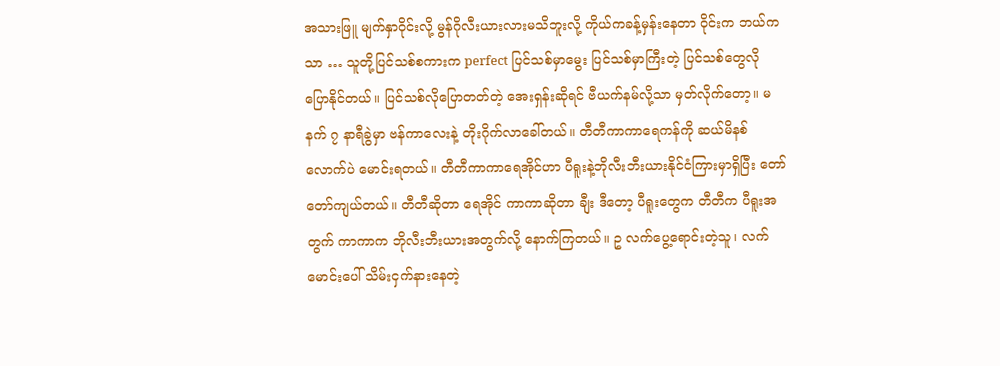အသားဖြူ မျက်နှာဝိုင်းလို့ မွန်ဂိုလီးယားလားမသိဘူးလို့ ကိုယ်ကခန့်မှန်းနေတာ ဝိုင်းက ဘယ်ကသာ … သူတို့ပြင်သစ်စကားက perfect ပြင်သစ်မှာမွေး ပြင်သစ်မှာကြီးတဲ့ ပြင်သစ်တွေလို ပြောနိုင်တယ်။ ပြင်သစ်လိုပြောတတ်တဲ့ အေးရှန်းဆိုရင် ဗီယက်နမ်လို့သာ မှတ်လိုက်တော့။ မနက် ၇ နာရီခွဲမှာ ဗန်ကာလေးနဲ့ တိုးဂိုက်လာခေါ်တယ်။ တီတီကာကာရေကန်ကို ဆယ်မိနစ်လောက်ပဲ မောင်းရတယ်။ တီတီကာကာရေအိုင်ဟာ ပီရူးနဲ့ဘိုလီးဘီးယားနိုင်ငံကြားမှာရှိပြီး တော်တော်ကျယ်တယ်။ တီတီဆိုတာ ရေအိုင် ကာကာဆိုတာ ချီး ဒီတော့ ပီရူးတွေက တီတီက ပီရူးအတွက် ကာကာက ဘိုလီးဘီးယားအတွက်လို့ နောက်ကြတယ်။ ဥ လက်ပွေ့ရောင်းတဲ့သူ၊ လက်မောင်းပေါ် သိမ်းငှက်နားနေတဲ့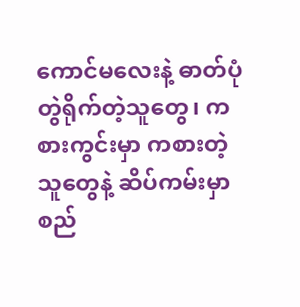ကောင်မလေးနဲ့ ဓာတ်ပုံတွဲရိုက်တဲ့သူတွေ၊ ကစားကွင်းမှာ ကစားတဲ့သူတွေနဲ့ ဆိပ်ကမ်းမှာ စည်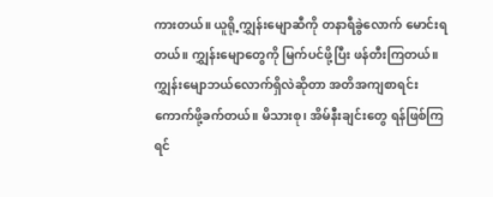ကားတယ်။ ယူရို့ကျွှန်းမျောဆီကို တနာရီခွဲလောက် မောင်းရတယ်။ ကျွှန်းမျောတွေကို မြက်ပင်ဖို့ပြီး ဖန်တီးကြတယ်။ ကျွှန်းမျောဘယ်လောက်ရှိလဲဆိုတာ အတိအကျစာရင်းကောက်ဖို့ခက်တယ်။ မိသားစု၊ အိမ်နီးချင်းတွေ ရန်ဖြစ်ကြရင်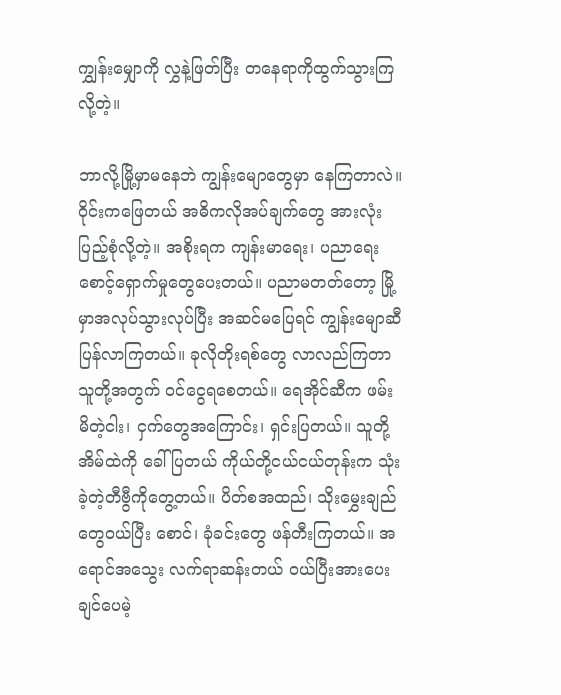ကျွှန်းမျှောကို လွှနဲ့ဖြတ်ပြီး တနေရာကိုထွက်သွားကြလို့တဲ့။

ဘာလို့မြို့မှာမနေဘဲ ကျွန်းမျောတွေမှာ နေကြတာလဲ။ ဝိုင်းကဖြေတယ် အဓိကလိုအပ်ချက်တွေ အားလုံးပြည့်စုံလို့တဲ့။ အစိုးရက ကျန်းမာရေး၊ ပညာရေး စောင့်ရှောက်မှုတွေပေးတယ်။ ပညာမတတ်တော့ မြို့မှာအလုပ်သွားလုပ်ပြီး အဆင်မပြေရင် ကျွန်းမျောဆီပြန်လာကြတယ်။ ခုလိုတိုးရစ်တွေ လာလည်ကြတာ သူတို့အတွက် ဝင်ငွေရစေတယ်။ ရေအိုင်ဆီက ဖမ်းမိတဲ့ငါး၊ ငှက်တွေအကြောင်း၊ ရှင်းပြတယ်။ သူတို့အိမ်ထဲကို ခေါ်ပြတယ် ကိုယ်တို့ငယ်ငယ်တုန်းက သုံးခဲ့တဲ့တီဗွီကိုတွေ့တယ်။ ပိတ်စအထည်၊ သိုးမွှေးချည်တွေဝယ်ပြီး စောင်၊ ခုံခင်းတွေ ဖန်တီးကြတယ်။ အရောင်အသွေး လက်ရာဆန်းတယ် ဝယ်ပြီးအားပေးချင်ပေမဲ့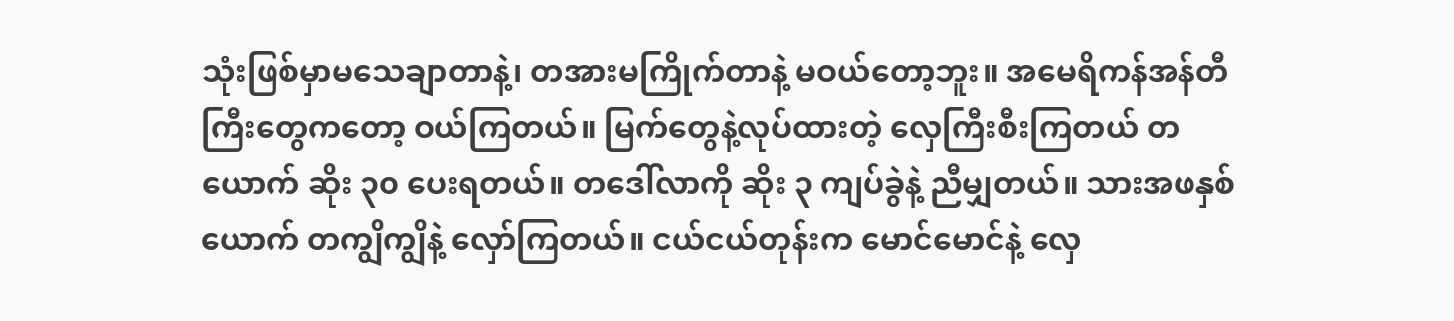သုံးဖြစ်မှာမသေချာတာနဲ့၊ တအားမကြိုက်တာနဲ့ မဝယ်တော့ဘူး။ အမေရိကန်အန်တီကြီးတွေကတော့ ဝယ်ကြတယ်။ မြက်တွေနဲ့လုပ်ထားတဲ့ လှေကြီးစီးကြတယ် တယောက် ဆိုး ၃၀ ပေးရတယ်။ တဒေါ်လာကို ဆိုး ၃ ကျပ်ခွဲနဲ့ ညီမျှတယ်။ သားအဖနှစ်ယောက် တကျွိကျွိနဲ့ လှော်ကြတယ်။ ငယ်ငယ်တုန်းက မောင်မောင်နဲ့ လှေ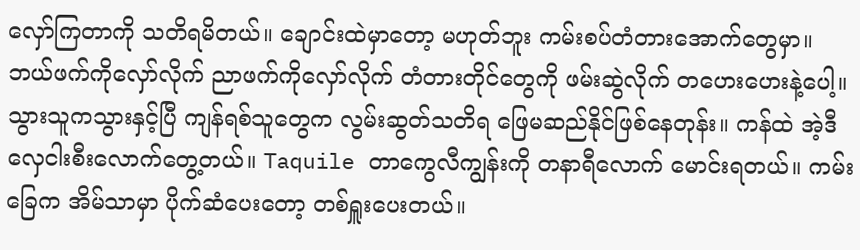လှော်ကြတာကို သတိရမိတယ်။ ချောင်းထဲမှာတော့ မဟုတ်ဘူး ကမ်းစပ်တံတားအောက်တွေမှာ။ ဘယ်ဖက်ကိုလှော်လိုက် ညာဖက်ကိုလှော်လိုက် တံတားတိုင်တွေကို ဖမ်းဆွဲလိုက် တဟေးဟေးနဲ့ပေါ့။ သွားသူကသွားနှင့်ပြီ ကျန်ရစ်သူတွေက လွမ်းဆွတ်သတိရ ဖြေမဆည်နိုင်ဖြစ်နေတုန်း။ ကန်ထဲ အဲ့ဒီလှေငါးစီးလောက်တွေ့တယ်။ Taquile တာကွေလီကျွန်းကို တနာရီလောက် မောင်းရတယ်။ ကမ်းခြေက အိမ်သာမှာ ပိုက်ဆံပေးတော့ တစ်ရှူးပေးတယ်။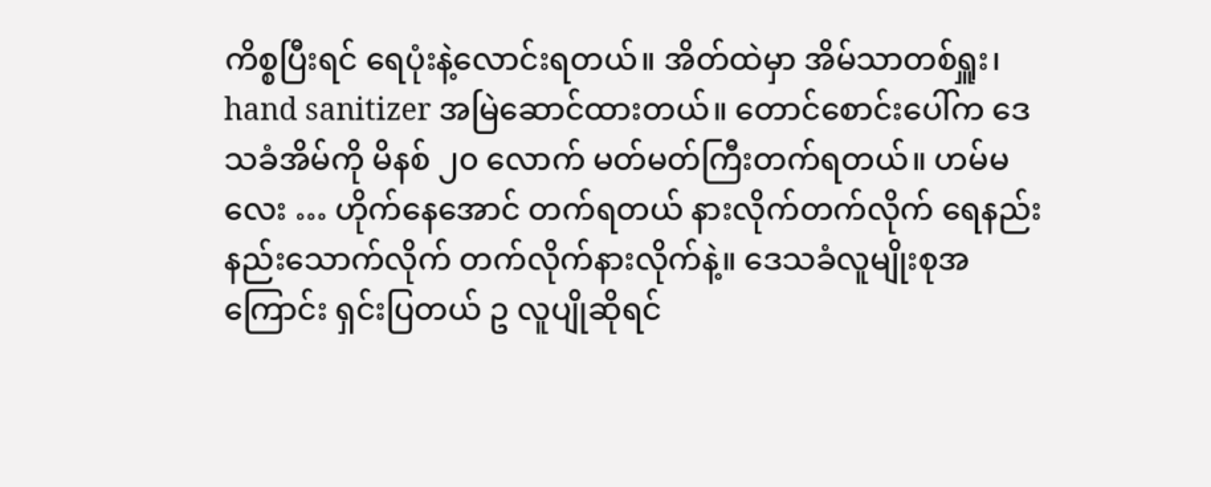ကိစ္စပြီးရင် ရေပုံးနဲ့လောင်းရတယ်။ အိတ်ထဲမှာ အိမ်သာတစ်ရှူး၊ hand sanitizer အမြဲဆောင်ထားတယ်။ တောင်စောင်းပေါ်က ဒေသခံအိမ်ကို မိနစ် ၂၀ လောက် မတ်မတ်ကြီးတက်ရတယ်။ ဟမ်မလေး … ဟိုက်နေအောင် တက်ရတယ် နားလိုက်တက်လိုက် ရေနည်းနည်းသောက်လိုက် တက်လိုက်နားလိုက်နဲ့။ ဒေသခံလူမျိုးစုအကြောင်း ရှင်းပြတယ် ဥ လူပျိုဆိုရင်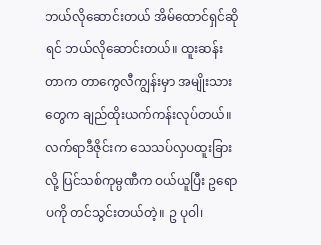ဘယ်လိုဆောင်းတယ် အိမ်ထောင်ရှင်ဆိုရင် ဘယ်လိုဆောင်းတယ်။ ထူးဆန်းတာက တာကွေလီကျွန်းမှာ အမျိုးသားတွေက ချည်ထိုးယက်ကန်းလုပ်တယ်။ လက်ရာဒီဇိုင်းက သေသပ်လှပထူးခြားလို့ ပြင်သစ်ကုမ္ပဏီက ဝယ်ယူပြီး ဥရောပကို တင်သွင်းတယ်တဲ့။ ဥ ပုဝါ၊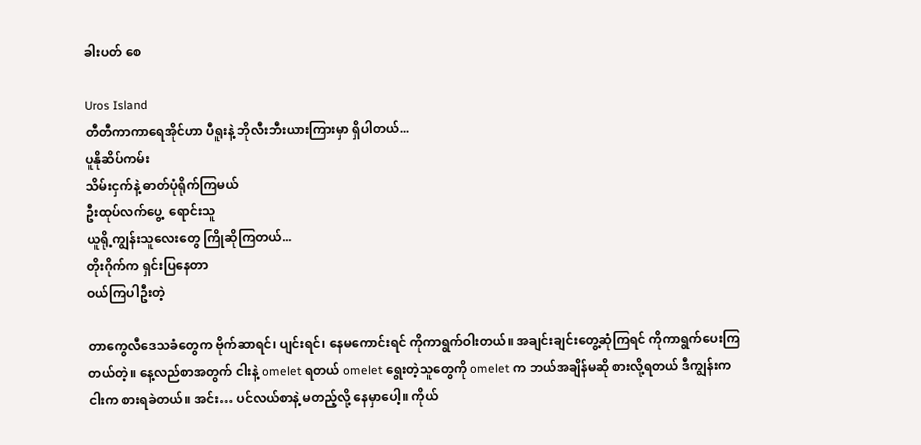ခါးပတ် စေ

Uros Island
တီတီကာကာရေအိုင်ဟာ ပီရူးနဲ့ ဘိုလီးဘီးယားကြားမှာ ရှိပါတယ်...
ပူနိုဆိပ်ကမ်း
သိမ်းငှက်နဲ့ ဓာတ်ပုံရိုက်ကြမယ်
ဦးထုပ်လက်‌ပွေ့‌  ရောင်းသူ
ယူရို့ကျွန်းသူလေးတွေ ကြိုဆိုကြတယ်...
တိုးဂိုက်က ရှင်းပြနေတာ
ဝယ်ကြပါဦးတဲ့

တာကွေလီဒေသခံတွေက ဗိုက်ဆာရင်၊ ပျင်းရင်၊ နေမကောင်းရင် ကိုကာရွက်ဝါးတယ်။ အချင်းချင်းတွေ့ဆုံကြရင် ကိုကာရွက်ပေးကြတယ်တဲ့။ နေ့လည်စာအတွက် ငါးနဲ့ omelet ရတယ် omelet ရွေးတဲ့သူတွေကို omelet က ဘယ်အချိန်မဆို စားလို့ရတယ် ဒီကျွန်းကငါးက စားရခဲတယ်။ အင်း… ပင်လယ်စာနဲ့ မတည့်လို့ နေမှာပေါ့။ ကိုယ်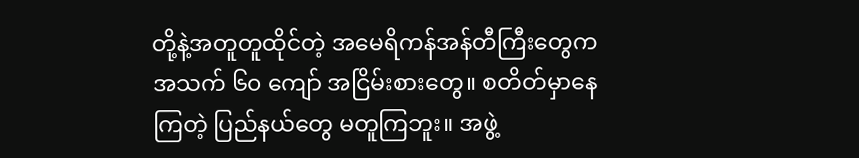တို့နဲ့အတူတူထိုင်တဲ့ အမေရိကန်အန်တီကြီးတွေက အသက် ၆၀ ကျော် အငြိမ်းစားတွေ။ စတိတ်မှာနေကြတဲ့ ပြည်နယ်တွေ မတူကြဘူး။ အဖွဲ့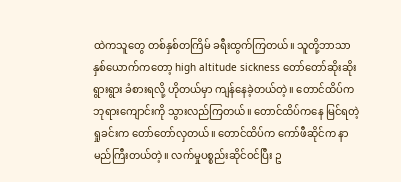ထဲကသူတွေ တစ်နှစ်တကြိမ် ခရီးထွက်ကြတယ်။ သူတို့ဘာသာ နှစ်ယောက်ကတော့ high altitude sickness တော်တော်ဆိုးဆိုးရွားရွား ခံစားရလို့ ဟိုတယ်မှာ ကျန်နေခဲ့တယ်တဲ့။ တောင်ထိပ်က ဘုရားကျောင်းကို သွားလည်ကြတယ်။ တောင်ထိပ်ကနေ မြင်ရတဲ့ရှုခင်းက တော်တော်လှတယ်။ တောင်ထိပ်က ကော်ဖီဆိုင်က နာမည်ကြီးတယ်တဲ့။ လက်မှုပစ္စည်းဆိုင်ဝင်ပြီး ဥ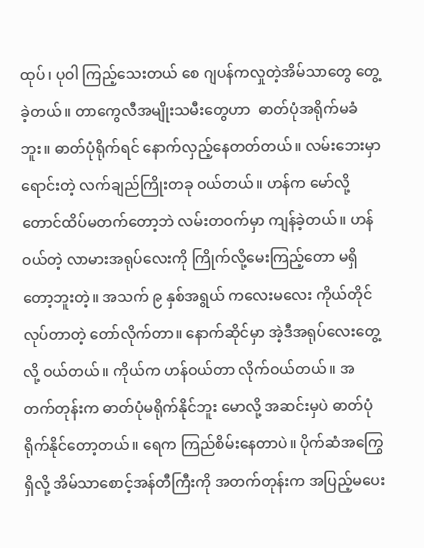ထုပ်၊ ပုဝါ ကြည့်သေးတယ် စေ ဂျပန်ကလှုတဲ့အိမ်သာတွေ တွေ့ခဲ့တယ်။ တာကွေလီအမျိုးသမီးတွေဟာ  ဓာတ်ပုံအရိုက်မခံဘူး။ ဓာတ်ပုံရိုက်ရင် နောက်လှည့်နေတတ်တယ်။ လမ်းဘေးမှာရောင်းတဲ့ လက်ချည်ကြိုးတခု ဝယ်တယ်။ ဟန်က မော်လို့ တောင်ထိပ်မတက်တော့ဘဲ လမ်းတဝက်မှာ ကျန်ခဲ့တယ်။ ဟန်ဝယ်တဲ့ လာမားအရုပ်လေးကို ကြိုက်လို့မေးကြည့်တော မရှိတော့ဘူးတဲ့။ အသက် ၉ နှစ်အရွယ် ကလေးမလေး ကိုယ်တိုင်လုပ်တာတဲ့ တော်လိုက်တာ။ နောက်ဆိုင်မှာ အဲ့ဒီအရုပ်လေးတွေ့လို့ ဝယ်တယ်။ ကိုယ်က ဟန်ဝယ်တာ လိုက်ဝယ်တယ်။ အတက်တုန်းက ဓာတ်ပုံမရိုက်နိုင်ဘူး မောလို့ အဆင်းမှပဲ ဓာတ်ပုံရိုက်နိုင်တော့တယ်။ ရေက ကြည်စိမ်းနေတာပဲ။ ပိုက်ဆံအကြွေရှိလို့ အိမ်သာစောင့်အန်တီကြီးကို အတက်တုန်းက အပြည့်မပေး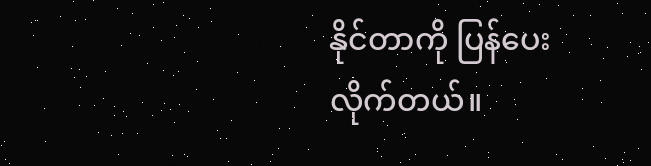နိုင်တာကို ပြန်ပေးလိုက်တယ်။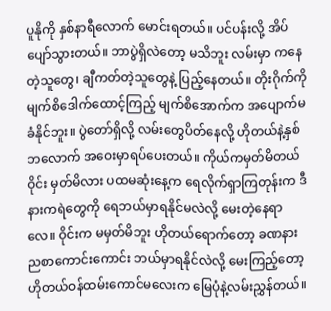ပူနိုကို နှစ်နာရီလောက် မောင်းရတယ်။ ပင်ပန်းလို့ အိပ်ပျော်သွားတယ်။ ဘာပွဲရှိလဲတော့ မသိဘူး လမ်းမှာ ကနေတဲ့သူတွေ၊ ချီကတ်တဲ့သူတွေနဲ့ ပြည့်နေတယ်။ တိုးဂိုက်ကို မျက်စိဒေါက်ထောင့်ကြည့် မျက်စိအောက်က အပျောက်မခံနိုင်ဘူး။ ပွဲတော်ရှိလို့ လမ်းတွေပိတ်နေလို့ ဟိုတယ်နဲ့နှစ်ဘလောက် အဝေးမှာရပ်ပေးတယ်။ ကိုယ်ကမှတ်မိတယ် ဝိုင်း မှတ်မိလား ပထမဆုံးနေ့က ရေလိုက်ရှာကြတုန်းက ဒီနားကရဲတွေကို ရေဘယ်မှာရနိုင်မလဲလို့ မေးတဲ့နေရာလေ။ ဝိုင်းက မမှတ်မိဘူး ဟိုတယ်ရောက်တော့ ခဏနား ညစာကောင်းကောင်း ဘယ်မှာရနိုင်လဲလို့ မေးကြည့်တော့ ဟိုတယ်ဝန်ထမ်းကောင်မလေးက မြေပုံနဲ့လမ်းညွှန်တယ်။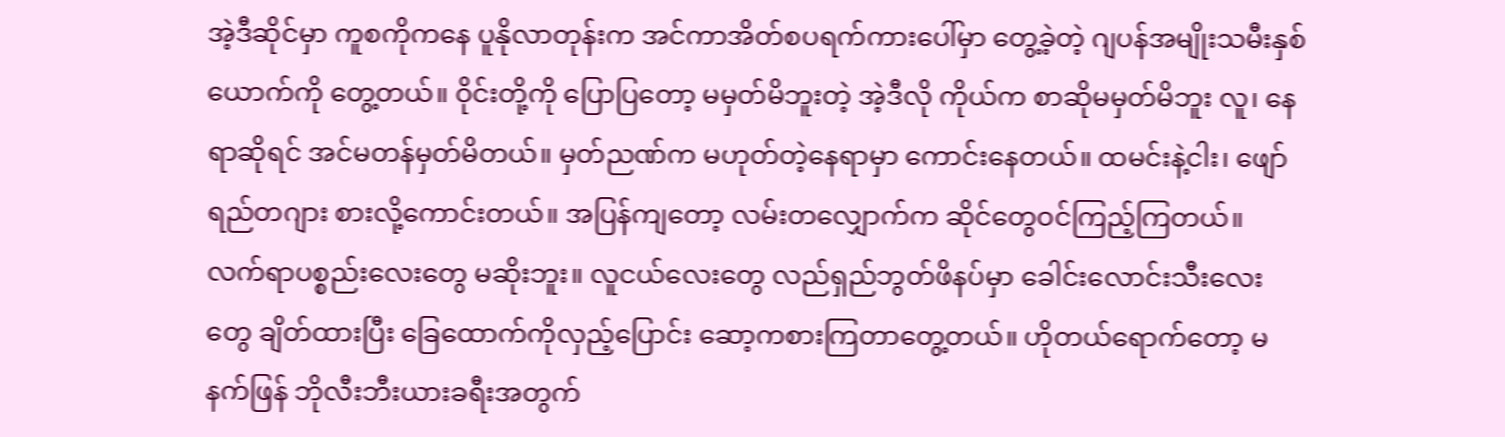အဲ့ဒီဆိုင်မှာ ကူစကိုကနေ ပူနိုလာတုန်းက အင်ကာအိတ်စပရက်ကားပေါ်မှာ တွေ့ခဲ့တဲ့ ဂျပန်အမျိုးသမီးနှစ်ယောက်ကို တွေ့တယ်။ ဝိုင်းတို့ကို ပြောပြတော့ မမှတ်မိဘူးတဲ့ အဲ့ဒီလို ကိုယ်က စာဆိုမမှတ်မိဘူး လူ၊ နေရာဆိုရင် အင်မတန်မှတ်မိတယ်။ မှတ်ညဏ်က မဟုတ်တဲ့နေရာမှာ ကောင်းနေတယ်။ ထမင်းနဲ့ငါး၊ ‌‌ဖျော်ရည်တဂျား စားလို့ကောင်းတယ်။ အပြန်ကျတော့ လမ်းတလျှောက်က ဆိုင်တွေဝင်ကြည့်ကြတယ်။ လက်ရာပစ္စည်းလေးတွေ မဆိုးဘူး။ လူငယ်လေးတွေ လည်ရှည်ဘွတ်ဖိနပ်မှာ ခေါင်းလောင်းသီးလေးတွေ ချိတ်ထားပြီး ခြေထောက်ကိုလှည့်ပြောင်း ဆော့ကစားကြတာတွေ့တယ်။ ဟိုတယ်ရောက်တော့ မနက်ဖြန် ဘိုလီးဘီးယားခရီးအတွက်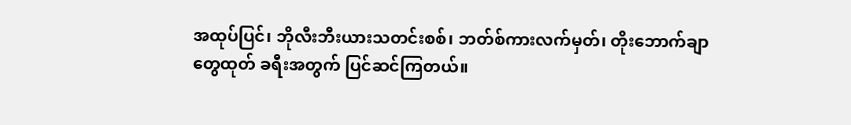အထုပ်ပြင်၊ ဘိုလီးဘီးယားသတင်းစစ်၊ ဘတ်စ်ကားလက်မှတ်၊ တိုးဘောက်ချာတွေထုတ် ခရီးအတွက် ပြင်ဆင်ကြတယ်။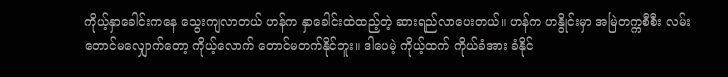ကိုယ့်နှာခေါင်းကနေ သွေးကျလာတယ် ဟန်က နှာခေါင်းထဲထည့်တဲ့ ဆားရည်လာပေးတယ်။ ဟန်က ဟနွိုင်းမှာ အမြဲတက္ကစီစီး လမ်းတောင်မလျှောက်တော့ ကိုယ့်လောက် တောင်မတက်နိုင်ဘူး။ ဒါပေမဲ့ ကိုယ့်ထက် ကိုယ်ခံအား ခံနိုင်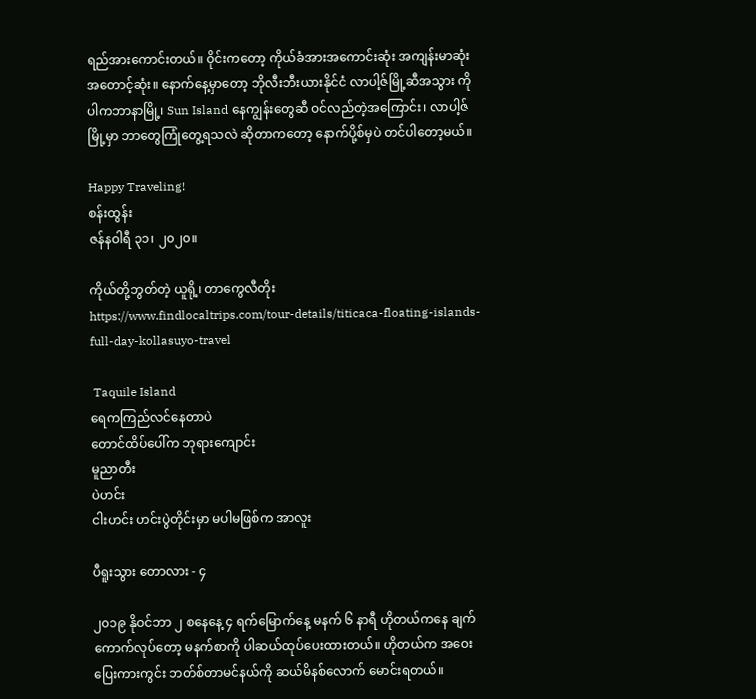ရည်အားကောင်းတယ်။ ဝိုင်းကတော့ ကိုယ်ခံအားအကောင်းဆုံး အကျန်းမာဆုံး အတောင့်ဆုံး။ နောက်နေ့မှာတော့ ဘိုလီးဘီးယားနိုင်ငံ လာပါ့ဇ်မြို့ဆီအသွား ကိုပါကဘာနာမြို့၊ Sun Island နေကျွန်းတွေဆီ ဝင်လည်တဲ့အကြောင်း၊ လာပါ့ဇ်မြို့မှာ ဘာတွေကြုံတွေ့ရသလဲ ဆိုတာကတော့ နောက်ပို့စ်မှပဲ တင်ပါတော့မယ်။

Happy Traveling!
စန်းထွန်း
ဇန်နဝါရီ ၃၁၊ ၂၀၂၀။

ကိုယ်တို့ဘွတ်တဲ့ ယူရို့၊ တာ‌ကွေလီတိုး
https://www.findlocaltrips.com/tour-details/titicaca-floating-islands-full-day-kollasuyo-travel

 Taquile Island
ရေကကြည်လင်နေတာပဲ
တောင်ထိပ်‌ပေါ်က ဘုရား‌ကျောင်း
မူညာတီး
ပဲဟင်း
ငါးဟင်း ဟင်းပွဲတိုင်းမှာ မပါမဖြစ်က အာလူး

ပီရူးသွား တောလား - ၄

၂၀၁၉ နိုဝင်ဘာ ၂ စနေနေ့ ၄ ရက်မြောက်နေ့ မနက် ၆ နာရီ ဟိုတယ်ကနေ ချက်ကောက်လုပ်တော့ မနက်စာကို ပါဆယ်ထုပ်ပေးထားတယ်။ ဟိုတယ်က အဝေးပြေးကားကွင်း ဘတ်စ်တာမင်နယ်ကို ဆယ်မိနစ်လောက် မောင်းရတယ်။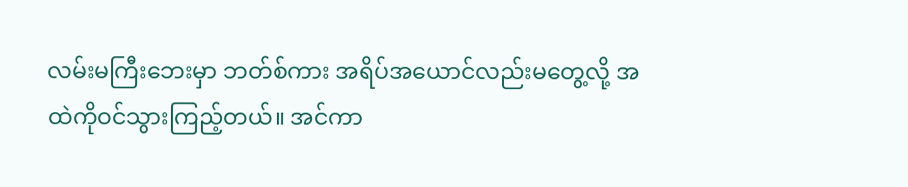လမ်းမကြီးဘေးမှာ ဘတ်စ်ကား အရိပ်အယောင်လည်းမတွေ့လို့ အထဲကိုဝင်သွားကြည့်တယ်။ အင်ကာ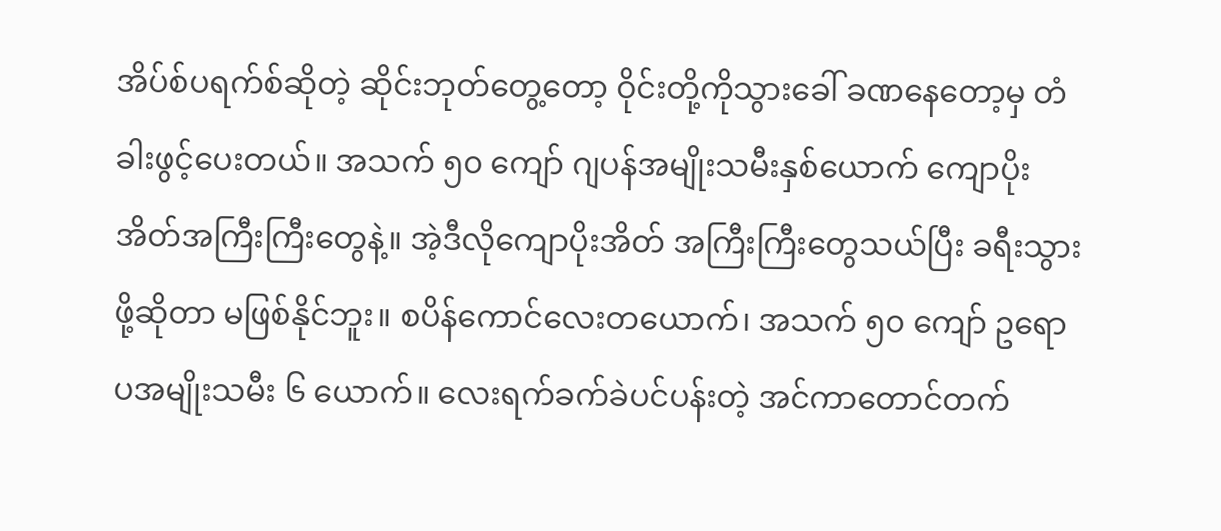အိပ်စ်ပရက်စ်ဆိုတဲ့ ဆိုင်းဘုတ်တွေ့တော့ ဝိုင်းတို့ကိုသွားခေါ် ခဏနေတော့မှ တံခါးဖွင့်ပေးတယ်။ အသက် ၅၀ ကျော် ဂျပန်အမျိုးသမီးနှစ်ယောက် ကျောပိုးအိတ်အကြီးကြီးတွေနဲ့။ အဲ့ဒီလိုကျောပိုးအိတ် အကြီးကြီးတွေသယ်ပြီး ခရီးသွားဖို့ဆိုတာ မဖြစ်နိုင်ဘူး။ စပိန်ကောင်လေးတယောက်၊ အသက် ၅၀ ကျော် ဥရောပအမျိုးသမီး ၆ ယောက်။ လေးရက်ခက်ခဲပင်ပန်းတဲ့ အင်ကာတောင်တက်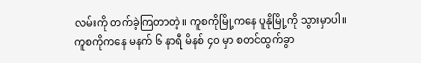လမ်းကို တက်ခဲ့ကြတာတဲ့။ ကူစကိုမြို့ကနေ ပူနိုမြို့ကို သွားမှာပါ။ ကူစကိုကနေ မနက် ၆ နာရီ မိနစ် ၄၀ မှာ စတင်ထွက်ခွာ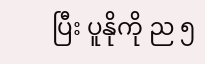ပြီး ပူနိုကို ည ၅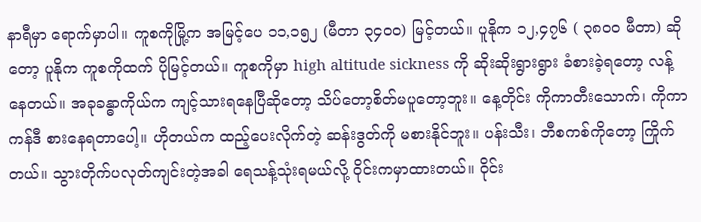နာရီမှာ ရောက်မှာပါ။ ကူစကိုမြို့က အမြင့်ပေ ၁၁,၁၅၂ (မီတာ ၃၄၀၀) မြင့်တယ်။ ပူနိုက ၁၂,၄၇၆ ( ၃၈၀၀ မီတာ) ဆိုတော့ ပူနိုက ကူစကိုထက် ပိုမြင့်တယ်။ ကူစကိုမှာ high altitude sickness ကို ဆိုးဆိုးရွားရွား ခံစားခဲ့ရတော့ လန့်နေတယ်။ အခုခန္ဓာကိုယ်က ကျင့်သားရနေပြီဆိုတော့ သိပ်တော့စိတ်မပူတော့ဘူး။ နေ့တိုင်း ကိုကာတီးသောက်၊ ကိုကာကန်ဒီ စားနေရတာပေါ့။ ဟိုတယ်က ထည့်ပေးလိုက်တဲ့ ဆန်းဒွတ်ကို မစားနိုင်ဘူး။ ပန်းသီး၊ ဘီစကစ်ကိုတော့ ကြိုက်တယ်။ သွားတိုက်ပလုတ်ကျင်းတဲ့အခါ ရေသန့်သုံးရမယ်လို့ ဝိုင်းကမှာထားတယ်။ ဝိုင်း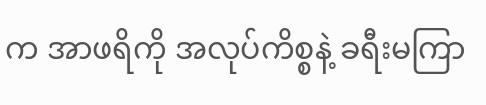က အာဖရိကို အလုပ်ကိစ္စနဲ့ ခရီးမကြာ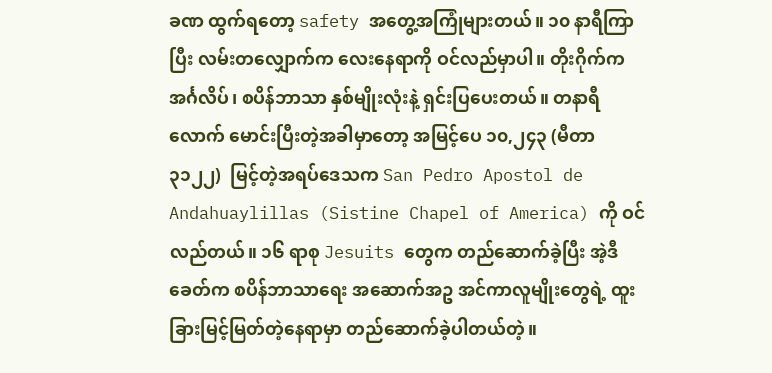ခဏ ထွက်ရတော့ safety အတွေ့အကြုံများတယ်။ ၁၀ နာရီကြာပြီး လမ်းတလျှောက်က လေးနေရာကို ဝင်လည်မှာပါ။ တိုးဂိုက်က အင်္ဂလိပ်၊ စပိန်ဘာသာ နှစ်မျိုးလုံးနဲ့ ရှင်းပြပေးတယ်။ တနာရီလောက် မောင်းပြီးတဲ့အခါမှာတော့ အမြင့်ပေ ၁၀,၂၄၃ (မီတာ ၃၁၂၂)  မြင့်တဲ့အရပ်ဒေသက San Pedro Apostol de Andahuaylillas (Sistine Chapel of America) ကို ဝင်လည်တယ်။ ၁၆ ရာစု Jesuits တွေက တည်ဆောက်ခဲ့ပြီး အဲ့ဒီခေတ်က စပိန်ဘာသာရေး အဆောက်အဥ အင်ကာလူမျိုးတွေရဲ့ ထူးခြားမြင့်မြတ်တဲ့နေရာမှာ တည်ဆောက်ခဲ့ပါတယ်တဲ့။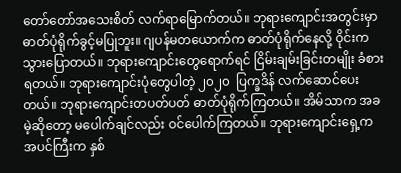တော်တော်အသေးစိတ် လက်ရာမြောက်တယ်။ ဘုရားကျောင်းအတွင်းမှာ ဓာတ်ပုံရိုက်ခွင့်မပြုဘူး။ ဂျပန်မတယောက်က ဓာတ်ပုံရိုက်နေလို့ ဝိုင်းကသွားပြောတယ်။ ဘုရားကျောင်းတွေရောက်ရင် ငြိမ်းချမ်းခြင်းတမျိုး ခံစားရတယ်။ ဘုရားကျောင်းပုံတွေပါတဲ့ ၂၀၂၀  ပြက္ခဒိန် လက်ဆောင်ပေးတယ်။ ဘုရားကျောင်းတပတ်ပတ် ဓာတ်ပုံရိုက်ကြတယ်။ အိမ်သာက အခမဲ့ဆိုတော့ မပေါက်ချင်လည်း ဝင်ပေါက်ကြတယ်။ ဘုရားကျောင်းရှေ့က အပင်ကြီးက နှစ်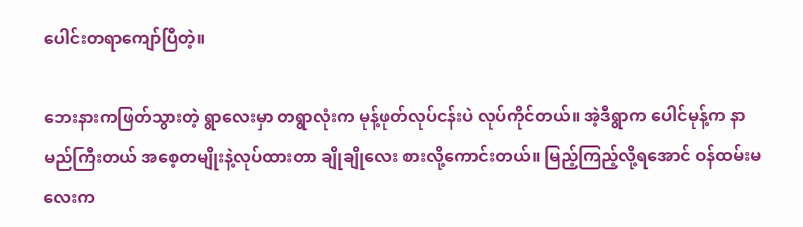ပေါင်းတရာကျော်ပြီတဲ့။

ဘေးနားကဖြတ်သွားတဲ့ ရွာလေးမှာ တရွာလုံးက မုန့်ဖုတ်လုပ်ငန်းပဲ လုပ်ကိုင်တယ်။ အဲ့ဒီရွာက ပေါင်မုန့်က နာမည်ကြီးတယ် အစေ့တမျိုးနဲ့လုပ်ထားတာ ချိုချိုလေး စားလို့ကောင်းတယ်။ မြည့်ကြည့်လို့ရအောင် ဝန်ထမ်းမလေးက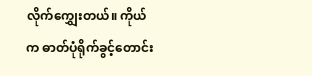လိုက်ကျွှေးတယ်။ ကိုယ်က ဓာတ်ပုံရိုက်ခွင့်တောင်း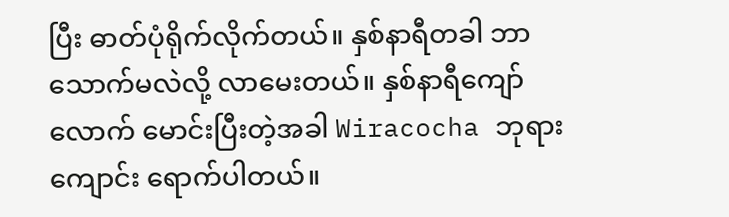ပြီး ဓာတ်ပုံရိုက်လိုက်တယ်။ နှစ်နာရီတခါ ဘာသောက်မလဲလို့ လာမေးတယ်။ နှစ်နာရီကျော်လောက် မောင်းပြီးတဲ့အခါ Wiracocha ဘုရားကျောင်း ရောက်ပါတယ်။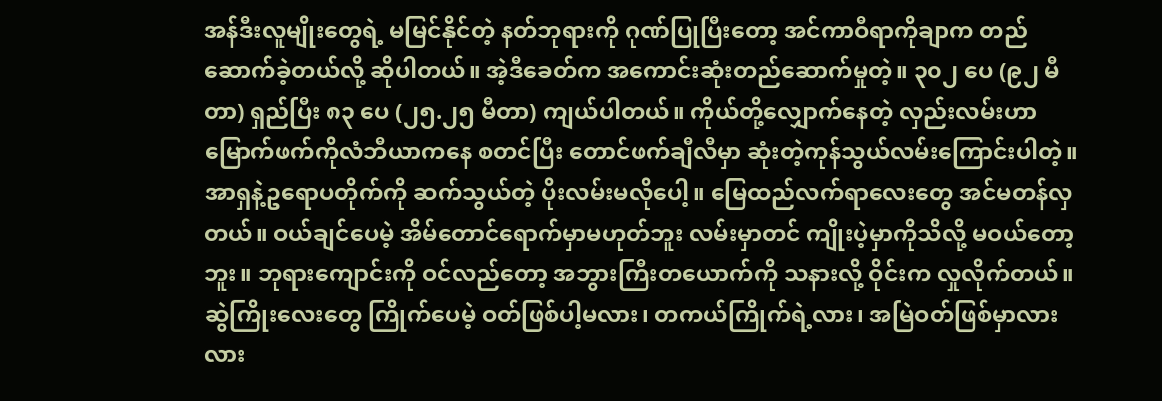အန်ဒီးလူမျိုးတွေရဲ့ မမြင်နိုင်တဲ့ နတ်ဘုရားကို ဂုဏ်ပြုပြီးတော့ အင်ကာဝီရာကိုချာက တည်ဆောက်ခဲ့တယ်လို့ ဆိုပါတယ်။ အဲ့ဒီခေတ်က အကောင်းဆုံးတည်ဆောက်မှုတဲ့။ ၃၀၂ ပေ (၉၂ မီတာ) ရှည်ပြီး ၈၃ ပေ (၂၅.၂၅ မီတာ) ကျယ်ပါတယ်။ ကိုယ်တို့လျှောက်နေတဲ့ လှည်းလမ်းဟာ မြောက်ဖက်ကိုလံဘီယာကနေ စတင်ပြီး တောင်ဖက်ချီလီမှာ ဆုံးတဲ့ကုန်သွယ်လမ်းကြောင်းပါတဲ့။ အာရှနဲ့ဥရောပတိုက်ကို ဆက်သွယ်တဲ့ ပိုးလမ်းမလိုပေါ့။ မြေထည်လက်ရာလေးတွေ အင်မတန်လှတယ်။ ဝယ်ချင်ပေမဲ့ အိမ်တောင်ရောက်မှာမဟုတ်ဘူး လမ်းမှာတင် ကျိုးပဲ့မှာကိုသိလို့ မဝယ်တော့ဘူး။ ဘုရားကျောင်းကို ဝင်လည်တော့ အဘွားကြီးတယောက်ကို သနားလို့ ဝိုင်းက လှုလိုက်တယ်။ ဆွဲကြိုးလေးတွေ ကြိုက်ပေမဲ့ ဝတ်ဖြစ်ပါ့မလား၊ တကယ်ကြိုက်ရဲ့လား၊ အမြဲဝတ်ဖြစ်မှာလား လား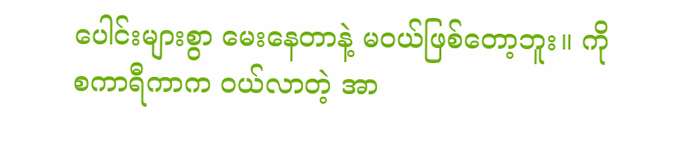ပေါင်းများစွာ မေးနေတာနဲ့ မဝယ်ဖြစ်တော့ဘူး။ ကိုစကာရီကာက ဝယ်လာတဲ့ အာ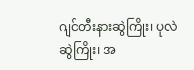ဂျင်တီးနားဆွဲကြိုး၊ ပုလဲဆွဲကြိုး၊ အ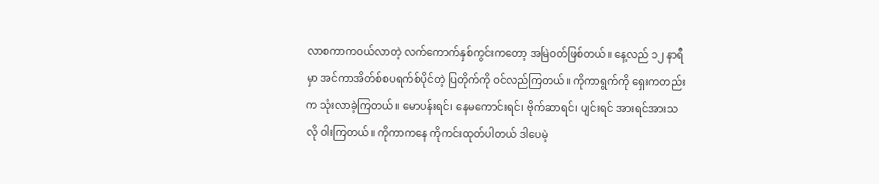လာစကာကဝယ်လာတဲ့ လက်ကောက်နှစ်ကွင်းကတော့ အမြဲဝတ်ဖြစ်တယ်။ နေ့လည် ၁၂ နာရီမှာ အင်ကာအိတ်စ်စပရက်စ်ပိုင်တဲ့ ပြတိုက်ကို ဝင်လည်ကြတယ်။ ကိုကာရွက်ကို ရှေးကတည်းက သုံးလာခဲ့ကြတယ်။ မောပန်းရင်၊ နေမကောင်းရင်၊ ဗိုက်ဆာရင်၊ ပျင်းရင် အားရင်အားသလို ဝါးကြတယ်။ ကိုကာကနေ ကိုကင်းထုတ်ပါတယ် ဒါပေမဲ့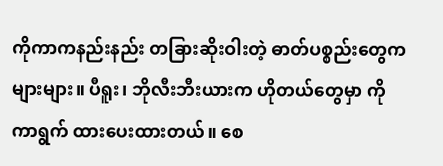ကိုကာကနည်းနည်း တခြားဆိုးဝါးတဲ့ ဓာတ်ပစ္စည်းတွေကများများ။ ပီရူး၊ ဘိုလီးဘီးယားက ဟိုတယ်တွေမှာ ကိုကာရွက် ထားပေးထားတယ်။ စေ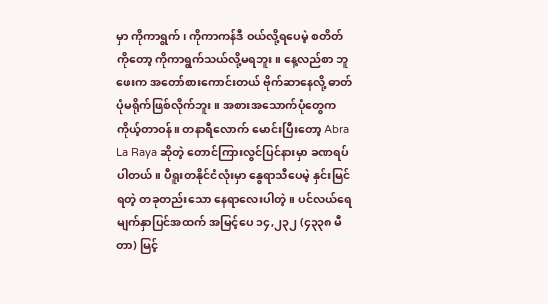မှာ ကိုကာရွက်၊ ကိုကာကန်ဒီ ဝယ်လို့ရပေမဲ့ စတိတ်ကိုတော့ ကိုကာရွက်သယ်လို့မရဘူး။ နေ့လည်စာ ဘူဖေးက အတော်စားကောင်းတယ် ဗိုက်ဆာနေလို့ ဓာတ်ပုံမရိုက်ဖြစ်လိုက်ဘူး။ အစားအသောက်ပုံတွေက ကိုယ့်တာဝန်။ တနာရီလောက် မောင်းပြီးတော့ Abra La Raya ဆိုတဲ့ တောင်ကြားလွင်ပြင်နားမှာ ခဏရပ်ပါတယ်။ ပီရူးတနိုင်ငံလုံးမှာ နွေရာသီပေမဲ့ နှင်းမြင်ရတဲ့ တခုတည်းသော နေရာလေးပါတဲ့။ ပင်လယ်ရေမျက်နှာပြင်အထက် အမြင့်ပေ ၁၄,၂၃၂ (၄၃၃၈ မီတာ) မြင့်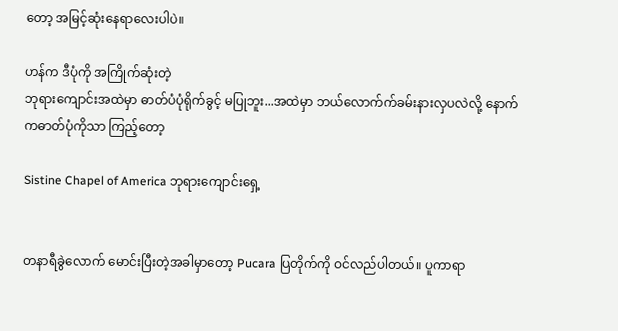တော့ အမြင့်ဆုံးနေရာလေးပါပဲ။

ဟန်က ဒီပုံကို အကြိုက်ဆုံးတဲ့
ဘုရား‌ကျောင်းအထဲမှာ ဓာတ်ပံပုံရိုက်ခွင့် မပြုဘူး...အထဲမှာ ဘယ်‌လောက်က်ခမ်းနားလှပလဲလို့ ‌နောက်ကဓာတ်ပုံကိုသာ ကြည့်‌တော့

Sistine Chapel of America ဘုရား‌ကျောင်း‌ရှေ့


တနာရီခွဲလောက် မောင်းပြီးတဲ့အခါမှာတော့ Pucara ပြတိုက်ကို ဝင်လည်ပါတယ်။ ပူကာရာ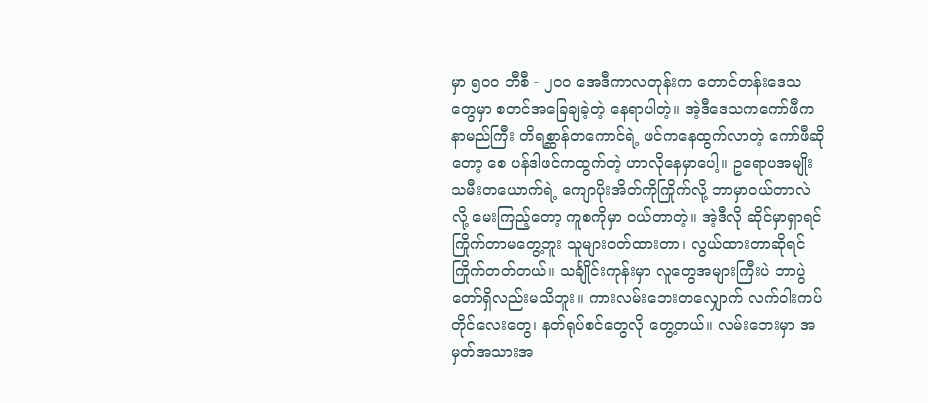မှာ ၅၀၀ ဘီစီ - ၂၀၀ အေဒီကာလတုန်းက တောင်တန်းဒေသတွေမှာ စတင်အခြေချခဲ့တဲ့ နေရာပါတဲ့။ အဲ့ဒီဒေသကကော်ဖီက နာမည်ကြီး တိရစ္ဆာန်တကောင်ရဲ့ ဖင်ကနေထွက်လာတဲ့ ကော်ဖီဆိုတော့ စေ ပန်ဒါဖင်ကထွက်တဲ့ ဟာလိုနေမှာပေါ့။ ဥရောပအမျိုးသမီးတယောက်ရဲ့ ကျောပိုးအိတ်ကိုကြိုက်လို့ ဘာမှာဝယ်တာလဲလို့ မေးကြည့်တော့ ကူစကိုမှာ ဝယ်တာတဲ့။ အဲ့ဒီလို ဆိုင်မှာရှာရင် ကြိုက်တာမတွေ့ဘူး သူများဝတ်ထားတာ၊ လွယ်ထားတာဆိုရင် ကြိုက်တတ်တယ်။ သင်္ချိုင်းကုန်းမှာ လူတွေအများကြီးပဲ ဘာပွဲတော်ရှိလည်းမသိဘူး။ ကားလမ်းဘေးတလျှောက် လက်ဝါးကပ်တိုင်လေးတွေ၊ နတ်ရုပ်စင်တွေလို တွေ့တယ်။ လမ်းဘေးမှာ အမှတ်အသားအ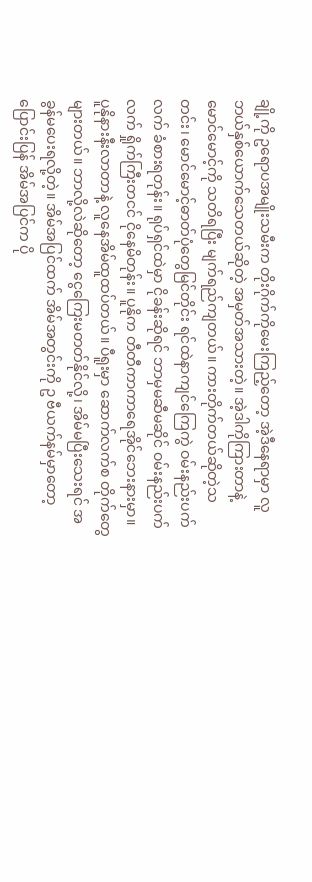ချို့ကို ဥရောပအမျိုးသမီးက တိုးဂိုက်ကိုမေးကြည့်တော့ အဲ့ဒီနေရာမှာ လူဘယ်နှစ်ယောက်သေတယ်ဆိုတဲ့ အမှတ်အသားတဲ့။ အဲ့ဒါကိုကြားတာနဲ့ မောင်မောင့်ကို သတိရပြီး မျက်ရည်ကျတယ်။ ကားတိုက်တယ်ဆိုတဲ့သတင်း၊ မောင်မောင့်ဓာတ်ပုံတွေမြင်တိုင်း ရင်ထဲနာကျင်ကြေကွဲ ဝမ်းနည်းပက်လက် ခံစားရတုန်း။ ရုပ်ရှင်ထဲမှာ ငိုခန်းဆိုရင် ဘာမှမဆီမဆိုင် ဝမ်းနည်းပက်လက် ရှိုက်ကြီးတငင် ငိုနေမိတုန်း။ ပူနိုက တီတီကာကာရေအိုင်ဘေးနားမှာ။ ပူနိုနားနီးလာတာနဲ့ လူနေအိမ်ထူထပ်တယ်။ ပီရူးမှာ ဆောက်လက်စ တိုက်တွေများတယ်။ ဘာလို့လဲဆိုတော့ ငွေကြေးမတတ်နိုင်လို့၊ အိမ်မပြီးသေးရင် အခွန်မပေးရလို့တဲ့။ အိမ်အပြင်ထက် အိမ်အတွင်းကို ဥ ဗီယက်နမ်မှာတော့ ပြောင်းပြန် အိမ်အပြင်က ပို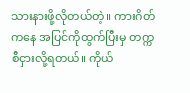သားနားဖို့လိုတယ်တဲ့။ ကားဂိတ်ကနေ အပြင်ကိုထွက်ပြီးမှ တက္ကစီငှားလို့ရတယ်။ ကိုယ်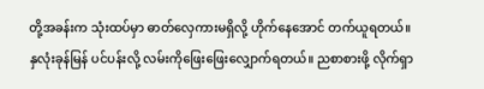တို့အခန်းက သုံးထပ်မှာ ဓာတ်လှေကားမရှိလို့ ဟိုက်နေအောင် တက်ယူရတယ်။ နှလုံးခုန်မြန် ပင်ပန်းလို့ လမ်းကိုဖြေးဖြေးလျှောက်ရတယ်။ ညစာစားဖို့ လိုက်ရှာ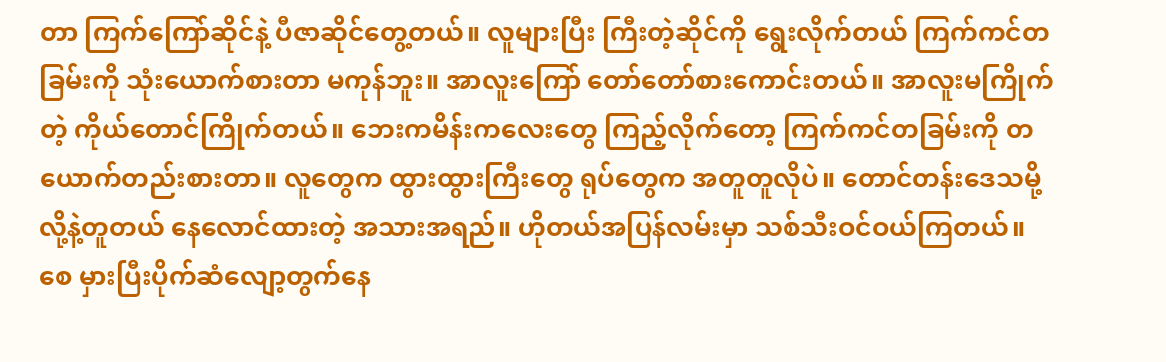တာ ကြက်ကြော်ဆိုင်နဲ့ ပီဇာဆိုင်တွေ့တယ်။ လူများပြီး ကြီးတဲ့ဆိုင်ကို ရွေးလိုက်တယ် ကြက်ကင်တခြမ်းကို သုံးယောက်စားတာ မကုန်ဘူး။ အာလူးကြော် တော်တော်စားကောင်းတယ်။ အာလူးမကြိုက်တဲ့ ကိုယ်တောင်ကြိုက်တယ်။ ဘေးကမိန်းကလေးတွေ ကြည့်လိုက်တော့ ကြက်ကင်တခြမ်းကို တယောက်တည်းစားတာ။ လူတွေက ထွားထွားကြီးတွေ ရုပ်တွေက အတူတူလိုပဲ။ တောင်တန်းဒေသမို့လို့နဲ့တူတယ် နေလောင်ထားတဲ့ အသားအရည်။ ဟိုတယ်အပြန်လမ်းမှာ သစ်သီးဝင်ဝယ်ကြတယ်။ စေ မှားပြီးပိုက်ဆံလျော့တွက်နေ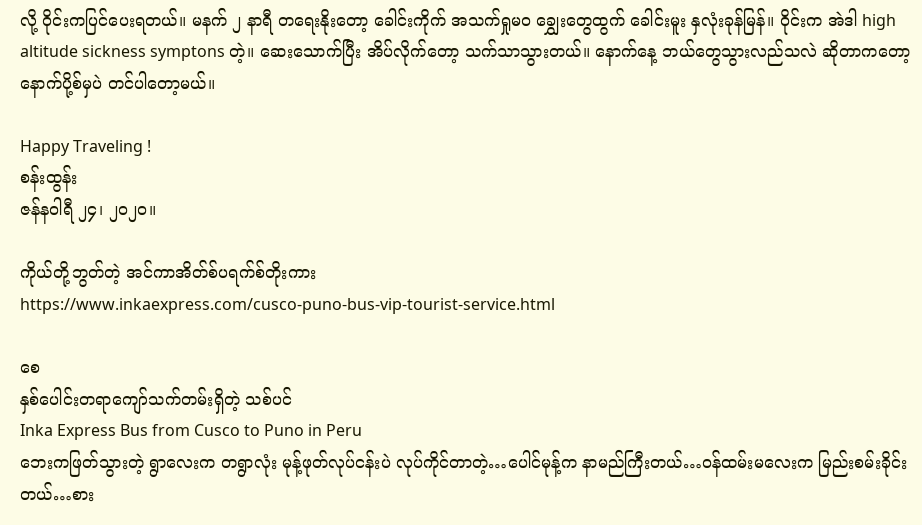လို့ ဝိုင်းကပြင်ပေးရတယ်။ မနက် ၂ နာရီ တရေးနိုးတော့ ခေါင်းကိုက် အသက်ရှုမဝ ချွှေးတွေထွက် ခေါင်းမူး နှလုံးခုန်မြန်။ ဝိုင်းက အဲဒါ high altitude sickness symptons တဲ့။ ဆေးသောက်ပြီး အိပ်လိုက်တော့ သက်သာသွားတယ်။ နောက်နေ့ ဘယ်တွေသွားလည်သလဲ ဆိုတာကတော့ နောက်ပို့စ်မှပဲ တင်ပါတော့မယ်။

Happy Traveling !
စန်းထွန်း
ဇန်နဝါရီ ၂၄၊ ၂၀၂၀။

ကိုယ်တို့ဘွတ်တဲ့ အင်ကာအိတ်စ်ပရက်စ်တိုးကား
https://www.inkaexpress.com/cusco-puno-bus-vip-tourist-service.html

စေ
နှစ်‌ပေါင်းတရာ‌ကျော်သက်တမ်းရှိတဲ့ သစ်ပင်
Inka Express Bus from Cusco to Puno in Peru
ဘေးကဖြတ်သွားတဲ့ ရွာလေးက တရွာလုံး မုန့်ဖုတ်လုပ်ငန်းပဲ လုပ်ကိုင်တာတဲ့…ပေါင်မုန့်က နာမည်ကြီးတယ်…ဝန်ထမ်းမလေးက မြည်းစမ်းခိုင်းတယ်…စား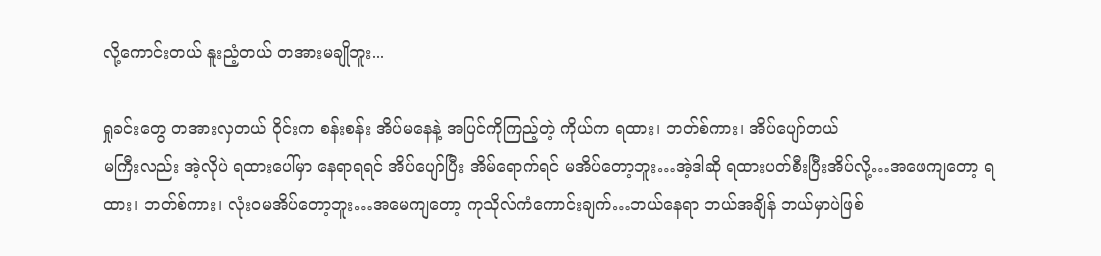လို့ကောင်းတယ် နူးညံ့တယ် တအားမချိုဘူး...

ရှုခင်းတွေ တအားလှတယ် ဝိုင်းက စန်းစန်း အိပ်မနေနဲ့ အပြင်ကိုကြည့်တဲ့ ကိုယ်က ရထား၊ ဘတ်စ်ကား၊ အိပ်ပျော်တယ်
မကြီးလည်း အဲ့လိုပဲ ရထားပေါ်မှာ နေရာရရင် အိပ်ပျော်ပြီး အိမ်ရောက်ရင် မအိပ်တော့ဘူး…အဲ့ဒါဆို ရထားပတ်စီးပြီးအိပ်လို့…အဖေကျတော့ ရထား၊ ဘတ်စ်ကား၊ လုံးဝမအိပ်တော့ဘူး…အမေကျတော့ ကုသိုလ်ကံကောင်းချက်…ဘယ်နေရာ ဘယ်အချိန် ဘယ်မှာပဲဖြစ်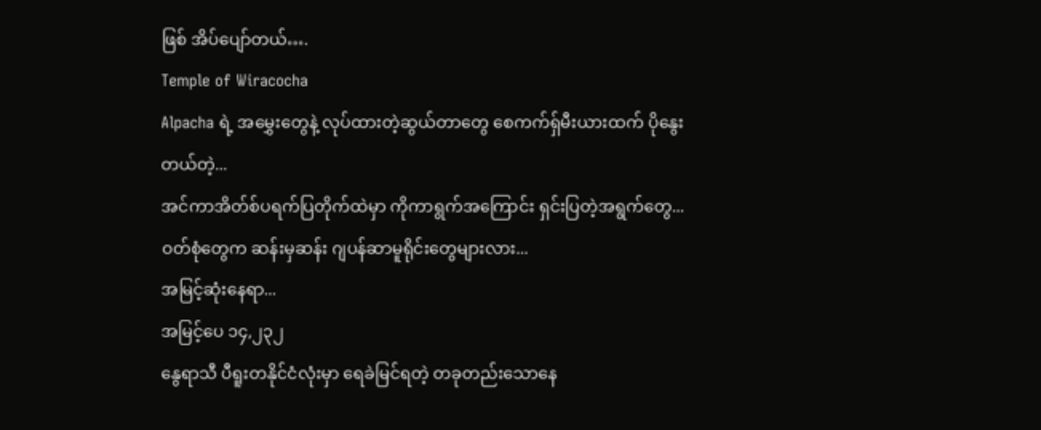ဖြစ် အိပ်ပျော်တယ်….
Temple of Wiracocha
Alpacha ရဲ့ အမွှေးတွေနဲ့ လုပ်ထားတဲ့ဆွယ်တာတွေ စေကက်ရှ်မီးယားထက် ပိုနွေးတယ်တဲ့...
အင်ကာအိတ်စ်ပရက်ပြတိုက်ထဲမှာ ကိုကာရွက်အကြောင်း ရှင်းပြတဲ့အရွက်တွေ...
ဝတ်စုံတွေက ဆန်းမှဆန်း ဂျပန်ဆာမူရိုင်းတွေများလား...
အမြင့်ဆုံးနေရာ...
အမြင့်‌ပေ ၁၄,၂၃၂
နွေရာသီ ပီရူးတနိုင်ငံလုံးမှာ ရေခဲမြင်ရတဲ့ တခုတည်းသောနေ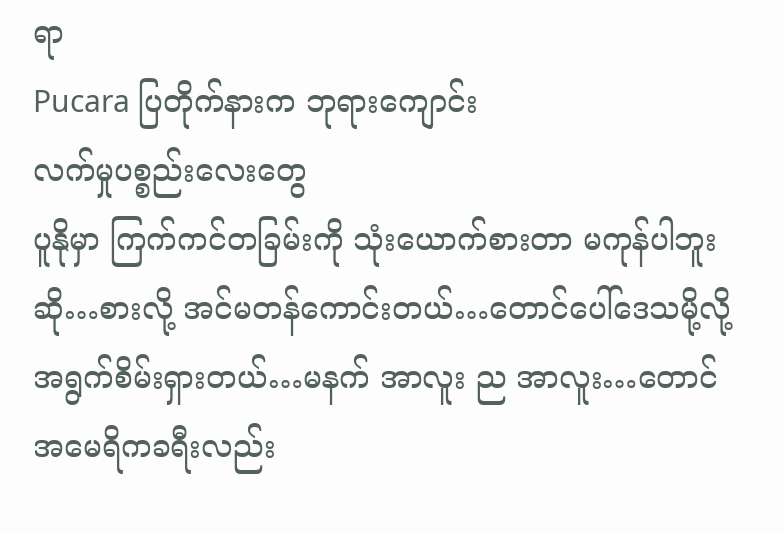ရာ
Pucara ပြတိုက်နားက ဘုရား‌ကျောင်း
လက်မှုပစ္စည်းလေး‌တွေ
ပူနိုမှာ ကြက်ကင်တခြမ်းကို သုံးယောက်စားတာ မကုန်ပါဘူးဆို…စားလို့ အင်မတန်ကောင်းတယ်…တောင်ပေါ်ဒေသမို့လို့ အရွက်စိမ်းရှားတယ်…မနက် အာလူး ည အာလူး…တောင်အမေရိကခရီးလည်း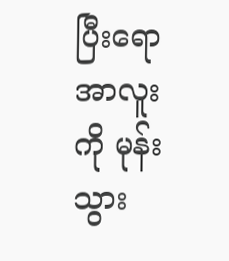ပြီးရော အာလူးကို မုန်းသွား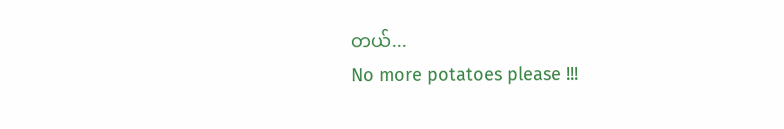တယ်...
No more potatoes please !!!